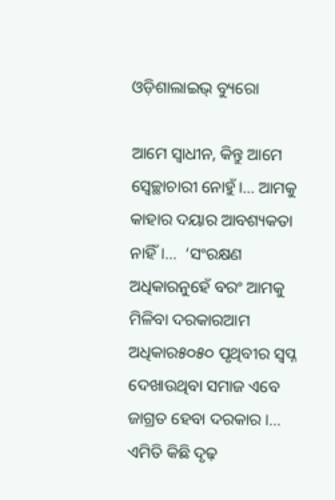ଓଡ଼ିଶାଲାଇଭ୍‌ ବ୍ୟୁରୋ

ଆମେ ସ୍ୱାଧୀନ, କିନ୍ତୁ ଆମେ ସ୍ୱେଚ୍ଛାଚାରୀ ନୋହୁଁ।… ଆମକୁ କାହାର ଦୟାର ଆବଶ୍ୟକତା ନାହିଁ।…  ‘ସଂରକ୍ଷଣ ଅଧିକାରନୁହେଁ ବରଂ ଆମକୁ ମିଳିବା ଦରକାରଆମ ଅଧିକାର୫୦୫୦ ପୃଥିବୀର ସ୍ୱପ୍ନ ଦେଖାଉଥିବା ସମାଜ ଏବେ ଜାଗ୍ରତ ହେବା ଦରକାର ।… ଏମିତି କିଛି ଦୃଢ଼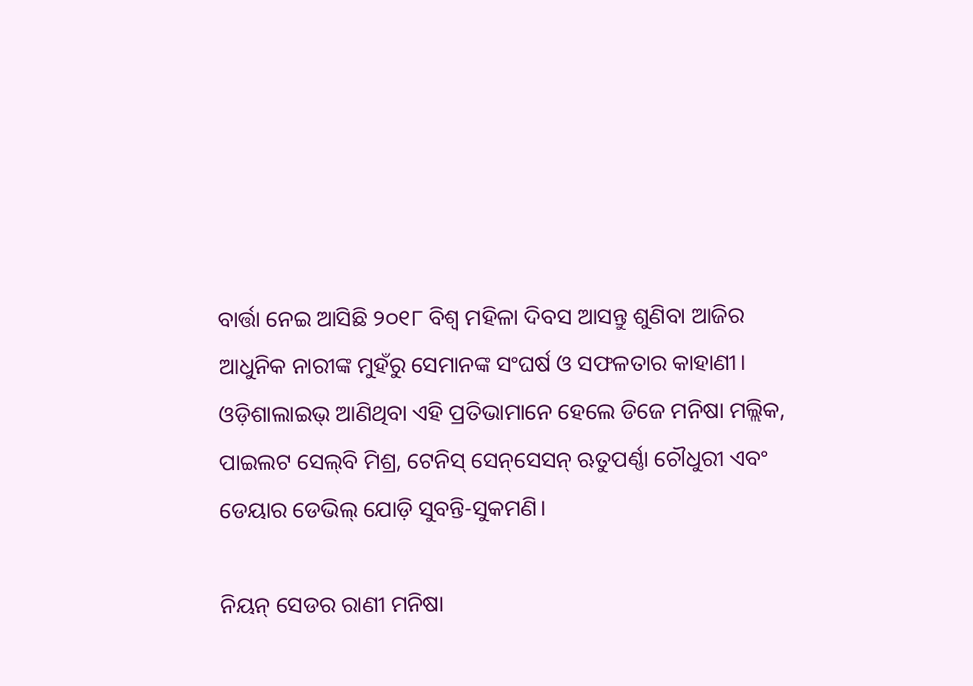ବାର୍ତ୍ତା ନେଇ ଆସିଛି ୨୦୧୮ ବିଶ୍ୱ ମହିଳା ଦିବସ ଆସନ୍ତୁ ଶୁଣିବା ଆଜିର ଆଧୁନିକ ନାରୀଙ୍କ ମୁହଁରୁ ସେମାନଙ୍କ ସଂଘର୍ଷ ଓ ସଫଳତାର କାହାଣୀ। ଓଡ଼ିଶାଲାଇଭ୍‌ ଆଣିଥିବା ଏହି ପ୍ରତିଭାମାନେ ହେଲେ ଡିଜେ ମନିଷା ମଲ୍ଲିକ, ପାଇଲଟ ସେଲ୍‌ବି ମିଶ୍ର, ଟେନିସ୍ ସେନ୍‌ସେସନ୍ ଋତୁପର୍ଣ୍ଣା ଚୌଧୁରୀ ଏବଂ ଡେୟାର ଡେଭିଲ୍ ଯୋଡ଼ି ସୁବନ୍ତି-ସୁକମଣି।

ନିୟନ୍ ସେଡର ରାଣୀ ମନିଷା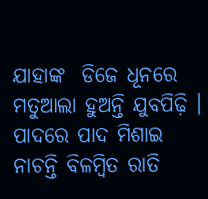ଯାହାଙ୍କ  ଡିଜେ ଧୂନରେ ମତୁଆଲା ହୁଅନ୍ତି ଯୁବପିଢ଼ି । ପାଦରେ ପାଦ ମିଶାଇ ନାଚନ୍ତି ବିଳମ୍ବିତ ରାତି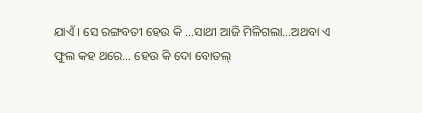ଯାଏଁ । ସେ ରଙ୍ଗବତୀ ହେଉ କି …ସାଥୀ ଆଜି ମିଳିଗଲା…ଅଥବା ଏ ଫୁଲ କହ ଥରେ… ହେଉ କି ଦୋ ବୋତଲ୍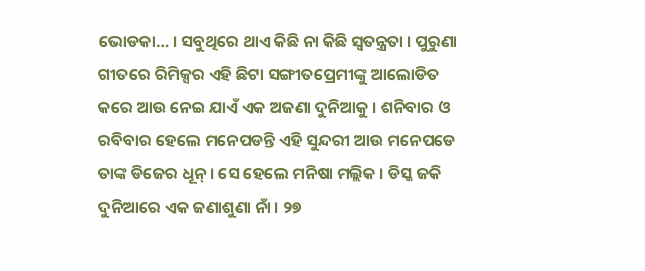ଭୋଡକା… । ସବୁଥିରେ ଥାଏ କିଛି ନା କିଛି ସ୍ୱତନ୍ତ୍ରତା । ପୁରୁଣା ଗୀତରେ ରିମିକ୍ସର ଏହି ଛିଟା ସଙ୍ଗୀତପ୍ରେମୀଙ୍କୁ ଆଲୋଡିତ କରେ ଆଉ ନେଇ ଯାଏଁ ଏକ ଅଜଣା ଦୁନିଆକୁ । ଶନିବାର ଓ ରବିବାର ହେଲେ ମନେପଡନ୍ତି ଏହି ସୁନ୍ଦରୀ ଆଉ ମନେପଡେ ତାଙ୍କ ଡିଜେର ଧୂନ୍ । ସେ ହେଲେ ମନିଷା ମଲ୍ଲିକ । ଡିସ୍କ ଜକି ଦୁନିଆରେ ଏକ ଜଣାଶୁଣା ନାଁ । ୨୭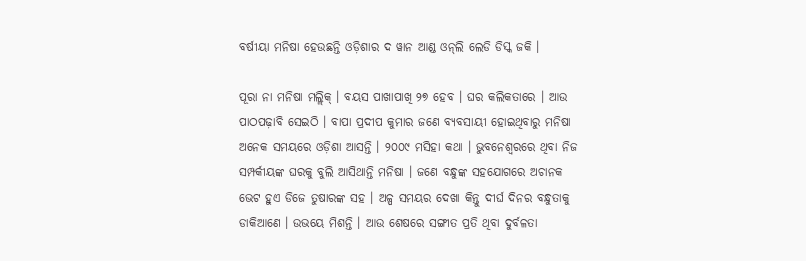ବର୍ଷୀୟା ମନିଷା ହେଉଛନ୍ତି ଓଡ଼ିଶାର ଦ ୱାନ ଆଣ୍ଡ ଓନ୍‌ଲି ଲେଡି ଡିସ୍କ ଜକି ।

ପୂରା ନା ମନିଷା ମଲ୍ଲିକ୍ । ବୟସ ପାଖାପାଖି ୨୭ ହେବ । ଘର କଲିକତାରେ । ଆଉ ପାଠପଢ଼ାବି ସେଇଠି । ବାପା ପ୍ରଦୀପ କୁମାର ଜଣେ ବ୍ୟବସାୟୀ ହୋଇଥିବାରୁ ମନିଷା ଅନେକ ସମୟରେ ଓଡ଼ିଶା ଆସନ୍ତି । ୨୦୦୯ ମସିହା କଥା । ଭୁବନେଶ୍ୱରରେ ଥିବା ନିଜ ସମ୍ପର୍କୀୟଙ୍କ ଘରକୁ ବୁଲି ଆସିଥାନ୍ତି ମନିଷା । ଜଣେ ବନ୍ଧୁଙ୍କ ସହଯୋଗରେ ଅଚାନକ ଭେଟ ହୁଏ ଡିଜେ ତୁଷାରଙ୍କ ସହ । ଅଳ୍ପ ସମୟର ଦେଖା କିନ୍ତୁ ଦୀର୍ଘ ଦିନର ବନ୍ଧୁତାକୁ ଡାକିଆଣେ । ଉଭୟେ ମିଶନ୍ତି । ଆଉ ଶେଷରେ ସଙ୍ଗୀତ ପ୍ରତି ଥିବା ଦୁର୍ବଳତା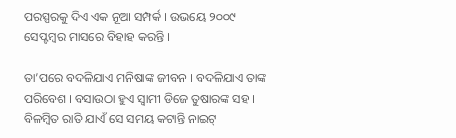ପରସ୍ପରକୁ ଦିଏ ଏକ ନୂଆ ସମ୍ପର୍କ । ଉଭୟେ ୨୦୦୯ ସେପ୍ଟମ୍ବର ମାସରେ ବିହାହ କରନ୍ତି ।

ତା’ପରେ ବଦଳିଯାଏ ମନିଷାଙ୍କ ଜୀବନ । ବଦଳିଯାଏ ତାଙ୍କ ପରିବେଶ । ବସାଉଠା ହୁଏ ସ୍ୱାମୀ ଡିଜେ ତୁଷାରଙ୍କ ସହ । ବିଳମ୍ବିତ ରାତି ଯାଏଁ ସେ ସମୟ କଟାନ୍ତି ନାଇଟ୍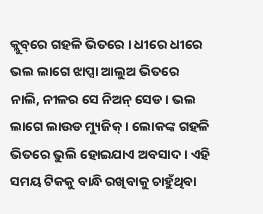କ୍ଲୁବ୍‌ରେ ଗହଳି ଭିତରେ । ଧୀରେ ଧୀରେ ଭଲ ଲାଗେ ଝାପ୍ସା ଆଲୁଅ ଭିତରେ ନାଲି, ନୀଳର ସେ ନିଅନ୍ ସେଡ । ଭଲ ଲାଗେ ଲାଉଡ ମ୍ୟୁଜିକ୍ । ଲୋକଙ୍କ ଗହଳି ଭିତରେ ଭୁଲି ହୋଇଯାଏ ଅବସାଦ । ଏହି ସମୟ ଟିକକୁ ବାନ୍ଧି ରଖିବାକୁ ଚାହୁଁଥିବା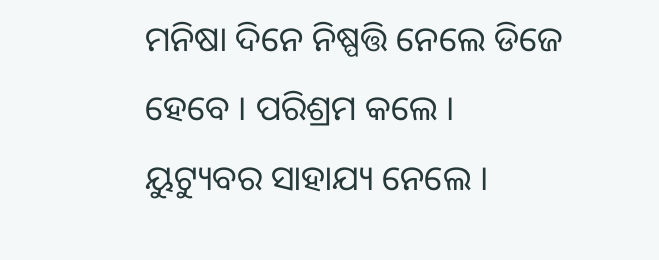ମନିଷା ଦିନେ ନିଷ୍ପତ୍ତି ନେଲେ ଡିଜେ ହେବେ । ପରିଶ୍ରମ କଲେ । ୟୁଟ୍ୟୁବର ସାହାଯ୍ୟ ନେଲେ ।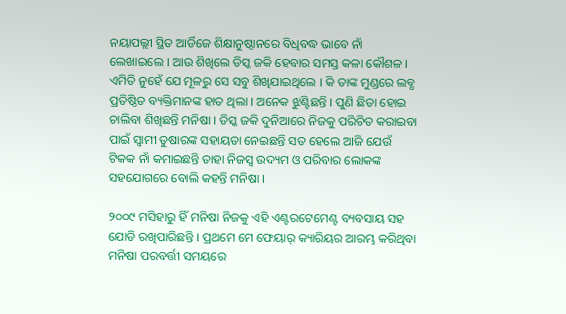ନୟାପଲ୍ଲୀ ସ୍ଥିତ ଆର୍ଡିଜେ ଶିକ୍ଷାନୁଷ୍ଠାନରେ ବିଧିବଦ୍ଧ ଭାବେ ନାଁ ଲେଖାଇଲେ । ଆଉ ଶିଖିଲେ ଡିସ୍କ ଜକି ହେବାର ସମସ୍ତ କଳା କୌଶଳ । ଏମିତି ନୁହେଁ ଯେ ମୂଳରୁ ସେ ସବୁ ଶିଖିଯାଇଥିଲେ । କି ତାଙ୍କ ମୁଣ୍ଡରେ ଲବ୍ଧ ପ୍ରତିଷ୍ଠିତ ବ୍ୟକ୍ତିମାନଙ୍କ ହାତ ଥିଲା । ଅନେକ ଝୁଣ୍ଟିଛନ୍ତି । ପୁଣି ଛିଡା ହୋଇ ଚାଲିବା ଶିଖିଛନ୍ତି ମନିଷା । ଡିସ୍କ ଜକି ଦୁନିଆରେ ନିଜକୁ ପରିଚିତ କରାଇବା ପାଇଁ ସ୍ୱାମୀ ତୁଷାରଙ୍କ ସହାୟତା ନେଇଛନ୍ତି ସତ ହେଲେ ଆଜି ଯେଉଁ ଟିକକ ନାଁ କମାଇଛନ୍ତି ତାହା ନିଜସ୍ୱ ଉଦ୍ୟମ ଓ ପରିବାର ଲୋକଙ୍କ ସହଯୋଗରେ ବୋଲି କହନ୍ତି ମନିଷା ।

୨୦୦୯ ମସିହାରୁ ହିଁ ମନିଷା ନିଜକୁ ଏହି ଏଣ୍ଟରଟେମେଣ୍ଟ ବ୍ୟବସାୟ ସହ ଯୋଡି ରଖିପାରିଛନ୍ତି । ପ୍ରଥମେ ମେ ଫେୟାର୍ କ୍ୟାରିୟର ଆରମ୍ଭ କରିଥିବା ମନିଷା ପରବର୍ତ୍ତୀ ସମୟରେ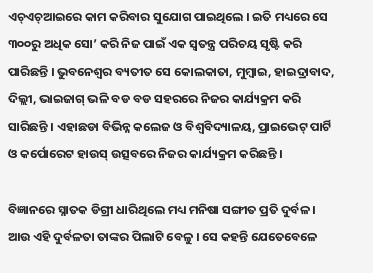ଏଚ୍ଏଚ୍ଆଇରେ କାମ କରିବାର ସୁଯୋଗ ପାଇଥିଲେ । ଇତି ମଧ୍ୟରେ ସେ ୩୦୦ରୁ ଅଧିକ ସୋ’ କରି ନିଜ ପାଇଁ ଏକ ସ୍ୱତନ୍ତ୍ର ପରିଚୟ ସୃଷ୍ଟି କରି ପାରିଛନ୍ତି । ଭୁବନେଶ୍ୱର ବ୍ୟତୀତ ସେ କୋଲକାତା, ମୁମ୍ବାଇ, ହାଇଦ୍ରାବାଦ, ଦିଲ୍ଲୀ, ଭାଇଜାଗ୍ ଭଳି ବଡ ବଡ ସହରରେ ନିଜର କାର୍ଯ୍ୟକ୍ରମ କରି ସାରିଛନ୍ତି । ଏହାଛଡା ବିଭିନ୍ନ କଲେଜ ଓ ବିଶ୍ୱବିଦ୍ୟାଳୟ, ପ୍ରାଇଭେଟ୍ ପାର୍ଟି ଓ କର୍ପୋରେଟ ହାଉସ୍ ଉତ୍ସବରେ ନିଜର କାର୍ଯ୍ୟକ୍ରମ କରିଛନ୍ତି ।

ବିଜ୍ଞାନରେ ସ୍ନାତକ ଡିଗ୍ରୀ ଧାରିଥିଲେ ମଧ୍ୟ ମନିଷା ସଙ୍ଗୀତ ପ୍ରତି ଦୁର୍ବଳ । ଆଉ ଏହି ଦୁର୍ବଳତା ତାଙ୍କର ପିଲାଟି ବେଳୁ । ସେ କହନ୍ତି ଯେତେବେଳେ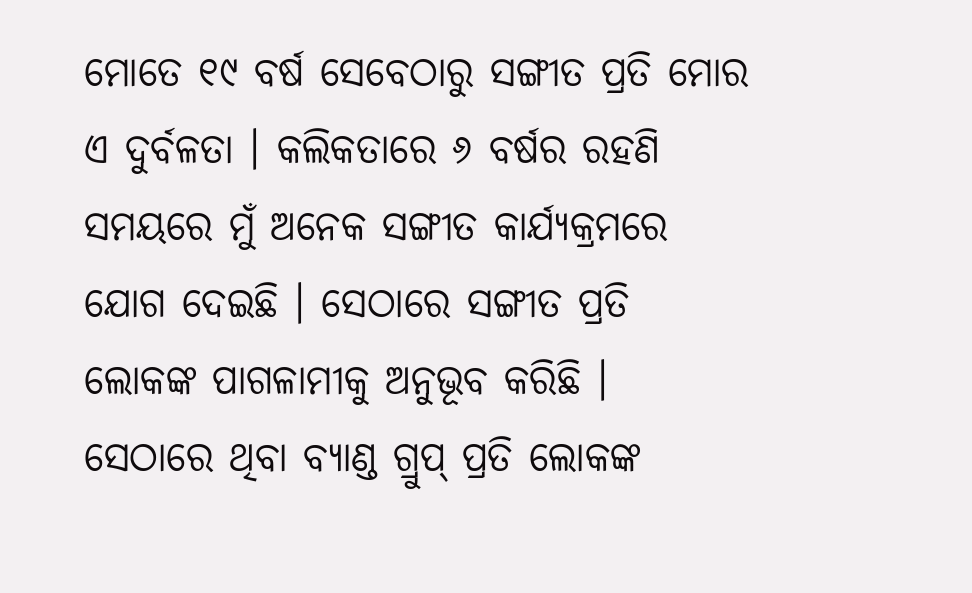ମୋତେ ୧୯ ବର୍ଷ ସେବେଠାରୁ ସଙ୍ଗୀତ ପ୍ରତି ମୋର ଏ ଦୁର୍ବଳତା । କଲିକତାରେ ୬ ବର୍ଷର ରହଣି ସମୟରେ ମୁଁ ଅନେକ ସଙ୍ଗୀତ କାର୍ଯ୍ୟକ୍ରମରେ ଯୋଗ ଦେଇଛି । ସେଠାରେ ସଙ୍ଗୀତ ପ୍ରତି ଲୋକଙ୍କ ପାଗଳାମୀକୁ ଅନୁଭୂବ କରିଛି । ସେଠାରେ ଥିବା ବ୍ୟାଣ୍ଡ ଗ୍ରୁପ୍ ପ୍ରତି ଲୋକଙ୍କ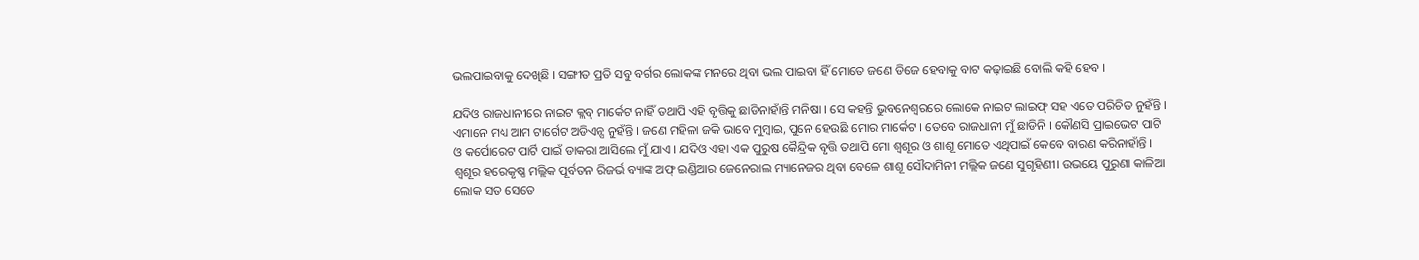ଭଲପାଇବାକୁ ଦେଖିଛି । ସଙ୍ଗୀତ ପ୍ରତି ସବୁ ବର୍ଗର ଲୋକଙ୍କ ମନରେ ଥିବା ଭଲ ପାଇବା ହିଁ ମୋତେ ଜଣେ ଡିଜେ ହେବାକୁ ବାଟ କଢ଼ାଇଛି ବୋଲି କହି ହେବ ।

ଯଦିଓ ରାଜଧାନୀରେ ନାଇଟ କ୍ଲବ୍ ମାର୍କେଟ ନାହିଁ ତଥାପି ଏହି ବୃତ୍ତିକୁ ଛାଡିନାହାଁନ୍ତି ମନିଷା । ସେ କହନ୍ତି ଭୁବନେଶ୍ୱରରେ ଲୋକେ ନାଇଟ ଲାଇଫ୍ ସହ ଏତେ ପରିଚିତ ନୁହଁନ୍ତି । ଏମାନେ ମଧ୍ୟ ଆମ ଟାର୍ଗେଟ ଅଡିଏନ୍ସ ନୁହଁନ୍ତି । ଜଣେ ମହିଳା ଜକି ଭାବେ ମୁମ୍ବାଇ, ପୁନେ ହେଉଛି ମୋର ମାର୍କେଟ । ତେବେ ରାଜଧାନୀ ମୁଁ ଛାଡିନି । କୌଣସି ପ୍ରାଇଭେଟ ପାଟି ଓ କର୍ପୋରେଟ ପାର୍ଟି ପାଇଁ ଡାକରା ଆସିଲେ ମୁଁ ଯାଏ । ଯଦିଓ ଏହା ଏକ ପୁରୁଷ କୈନ୍ଦ୍ରିକ ବୃତ୍ତି ତଥାପି ମୋ ଶ୍ୱଶୂର ଓ ଶାଶୂ ମୋତେ ଏଥିପାଇଁ କେବେ ବାରଣ କରିନାହାଁନ୍ତି । ଶ୍ୱଶୂର ହରେକୃଷ୍ଣ ମଲ୍ଲିକ ପୂର୍ବତନ ରିଜର୍ଭ ବ୍ୟାଙ୍କ ଅଫ୍ ଇଣ୍ଡିଆର ଜେନେରାଲ ମ୍ୟାନେଜର ଥିବା ବେଳେ ଶାଶୂ ସୌଦାମିନୀ ମଲ୍ଲିକ ଜଣେ ସୁଗୃହିଣୀ। ଉଭୟେ ପୁରୁଣା କାଳିଆ ଲୋକ ସତ ସେତେ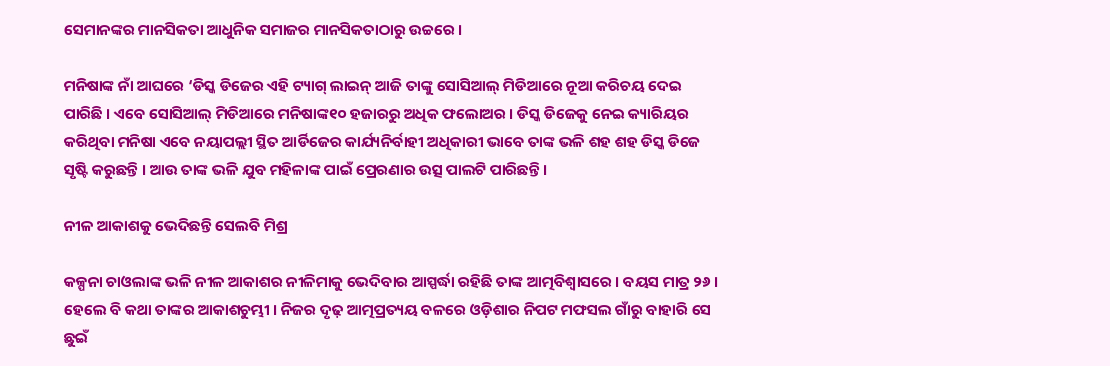ସେମାନଙ୍କର ମାନସିକତା ଆଧୁନିକ ସମାଜର ମାନସିକତାଠାରୁ ଉଚ୍ଚରେ ।

ମନିଷାଙ୍କ ନାଁ ଆଘରେ ‘ଡିସ୍କ ଡିଜେର ଏହି ଟ୍ୟାଗ୍ ଲାଇନ୍ ଆଜି ତାଙ୍କୁ ସୋସିଆଲ୍ ମିଡିଆରେ ନୂଆ କରିଚୟ ଦେଇ ପାରିଛି । ଏବେ ସୋସିଆଲ୍ ମିଡିଆରେ ମନିଷାଙ୍କ୧୦ ହଜାରରୁ ଅଧିକ ଫଲୋଅର । ଡିସ୍କ ଡିଜେକୁ ନେଇ କ୍ୟାରିୟର କରିଥିବା ମନିଷା ଏବେ ନୟାପଲ୍ଲୀ ସ୍ଥିତ ଆର୍ଡିଜେର କାର୍ଯ୍ୟନିର୍ବାହୀ ଅଧିକାରୀ ଭାବେ ତାଙ୍କ ଭଳି ଶହ ଶହ ଡିସ୍କ ଡିଜେ ସୃଷ୍ଟି କରୁଛନ୍ତି । ଆଉ ତାଙ୍କ ଭଳି ଯୁବ ମହିଳାଙ୍କ ପାଇଁ ପ୍ରେରଣାର ଉତ୍ସ ପାଲଟି ପାରିଛନ୍ତି ।

ନୀଳ ଆକାଶକୁ ଭେଦିଛନ୍ତି ସେଲବି ମିଶ୍ର

କଳ୍ପନା ଚାଓଲାଙ୍କ ଭଳି ନୀଳ ଆକାଶର ନୀଳିମାକୁ ଭେଦିବାର ଆସ୍ପର୍ଦ୍ଧା ରହିଛି ତାଙ୍କ ଆତ୍ମବିଶ୍ୱାସରେ । ବୟସ ମାତ୍ର ୨୬ । ହେଲେ ବି କଥା ତାଙ୍କର ଆକାଶଚୁମ୍ଭୀ । ନିଜର ଦୃଢ଼ ଆତ୍ମପ୍ରତ୍ୟୟ ବଳରେ ଓଡ଼ିଶାର ନିପଟ ମଫସଲ ଗାଁରୁ ବାହାରି ସେ ଛୁଇଁ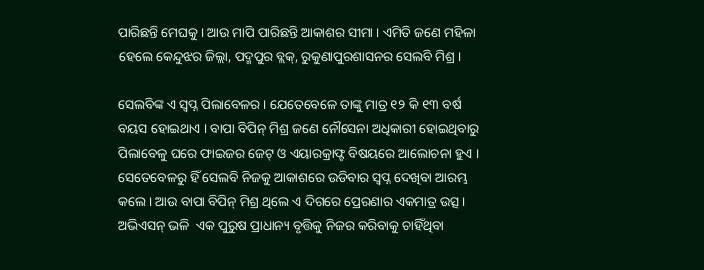ପାରିଛନ୍ତି ମେଘକୁ । ଆଉ ମାପି ପାରିଛନ୍ତି ଆକାଶର ସୀମା । ଏମିତି ଜଣେ ମହିଳା ହେଲେ କେନ୍ଦୁଝର ଜିଲ୍ଲା, ପଦ୍ମପୁର ବ୍ଲକ୍, ରୁକୁଣାପୁରଶାସନର ସେଲବି ମିଶ୍ର ।

ସେଲବିଙ୍କ ଏ ସ୍ୱପ୍ନ ପିଲାବେଳର । ଯେତେବେଳେ ତାଙ୍କୁ ମାତ୍ର ୧୨ କି ୧୩ ବର୍ଷ ବୟସ ହୋଇଥାଏ । ବାପା ବିପିନ୍ ମିଶ୍ର ଜଣେ ନୌସେନା ଅଧିକାରୀ ହୋଇଥିବାରୁ ପିଲାବେଳୁ ଘରେ ଫାଇଜର ଜେଟ୍ ଓ ଏୟାରକ୍ରାଫ୍ଟ ବିଷୟରେ ଆଲୋଚନା ହୁଏ । ସେତେବେଳରୁ ହିଁ ସେଲବି ନିଜକୁ ଆକାଶରେ ଉଡିବାର ସ୍ୱପ୍ନ ଦେଖିବା ଆରମ୍ଭ କଲେ । ଆଉ ବାପା ବିପିନ୍ ମିଶ୍ର ଥିଲେ ଏ ଦିଗରେ ପ୍ରେରଣାର ଏକମାତ୍ର ଉତ୍ସ । ଅଭିଏସନ୍ ଭଳି  ଏକ ପୁରୁଷ ପ୍ରାଧାନ୍ୟ ବୃତ୍ତିକୁ ନିଜର କରିବାକୁ ଚାହିଁଥିବା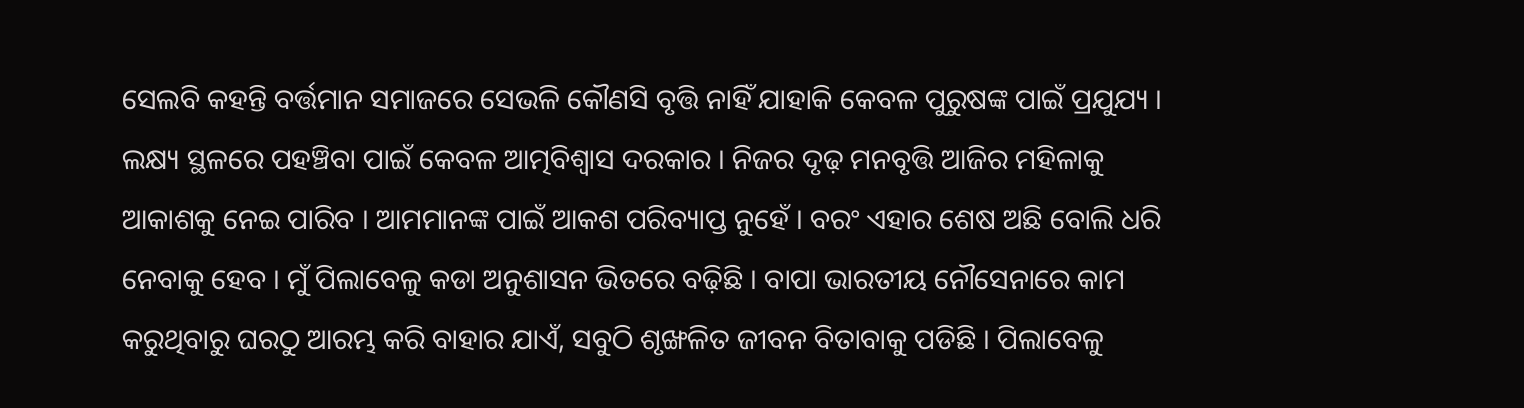ସେଲବି କହନ୍ତି ବର୍ତ୍ତମାନ ସମାଜରେ ସେଭଳି କୌଣସି ବୃତ୍ତି ନାହିଁ ଯାହାକି କେବଳ ପୁରୁଷଙ୍କ ପାଇଁ ପ୍ରଯୁଯ୍ୟ । ଲକ୍ଷ୍ୟ ସ୍ଥଳରେ ପହଞ୍ଚିବା ପାଇଁ କେବଳ ଆତ୍ମବିଶ୍ୱାସ ଦରକାର । ନିଜର ଦୃଢ଼ ମନବୃତ୍ତି ଆଜିର ମହିଳାକୁ ଆକାଶକୁ ନେଇ ପାରିବ । ଆମମାନଙ୍କ ପାଇଁ ଆକଶ ପରିବ୍ୟାପ୍ତ ନୁହେଁ । ବରଂ ଏହାର ଶେଷ ଅଛି ବୋଲି ଧରି ନେବାକୁ ହେବ । ମୁଁ ପିଲାବେଳୁ କଡା ଅନୁଶାସନ ଭିତରେ ବଢ଼ିଛି । ବାପା ଭାରତୀୟ ନୌସେନାରେ କାମ କରୁଥିବାରୁ ଘରଠୁ ଆରମ୍ଭ କରି ବାହାର ଯାଏଁ, ସବୁଠି ଶୃଙ୍ଖଳିତ ଜୀବନ ବିତାବାକୁ ପଡିଛି । ପିଲାବେଳୁ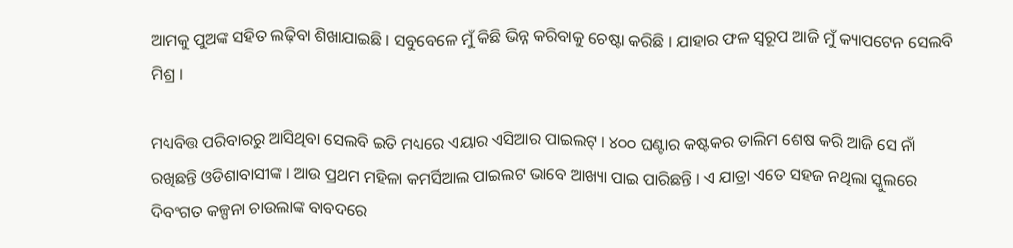ଆମକୁ ପୁଅଙ୍କ ସହିତ ଲଢ଼ିବା ଶିଖାଯାଇଛି । ସବୁବେଳେ ମୁଁ କିଛି ଭିନ୍ନ କରିବାକୁ ଚେଷ୍ଟା କରିଛି । ଯାହାର ଫଳ ସ୍ୱରୂପ ଆଜି ମୁଁ କ୍ୟାପଟେନ ସେଲବି ମିଶ୍ର ।

ମଧ୍ୟବିତ୍ତ ପରିବାରରୁ ଆସିଥିବା ସେଲବି ଇତି ମଧ୍ୟରେ ଏୟାର ଏସିଆର ପାଇଲଟ୍ । ୪୦୦ ଘଣ୍ଟାର କଷ୍ଟକର ତାଲିମ ଶେଷ କରି ଆଜି ସେ ନାଁ ରଖିଛନ୍ତି ଓଡିଶାବାସୀଙ୍କ । ଆଉ ପ୍ରଥମ ମହିଳା କମର୍ସିଆଲ ପାଇଲଟ ଭାବେ ଆଖ୍ୟା ପାଇ ପାରିଛନ୍ତି । ଏ ଯାତ୍ରା ଏତେ ସହଜ ନଥିଲା ସ୍କୁଲରେ ଦିବଂଗତ କଳ୍ପନା ଚାଉଲାଙ୍କ ବାବଦରେ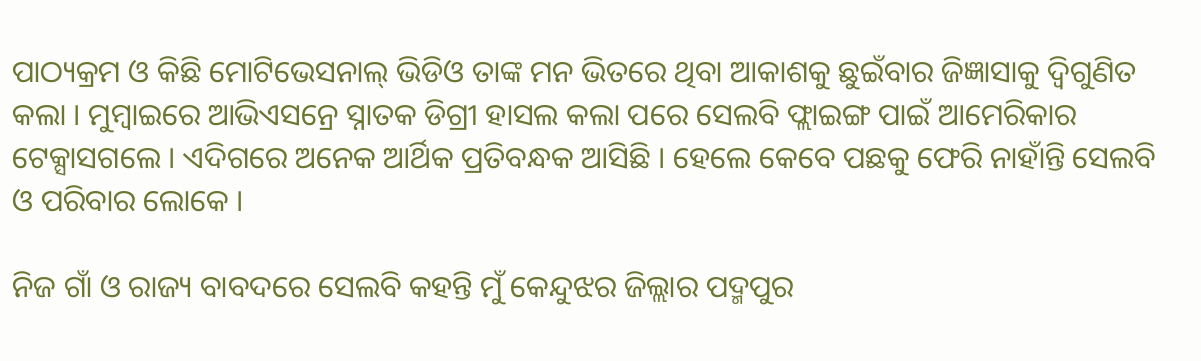ପାଠ୍ୟକ୍ରମ ଓ କିଛି ମୋଟିଭେସନାଲ୍ ଭିଡିଓ ତାଙ୍କ ମନ ଭିତରେ ଥିବା ଆକାଶକୁ ଛୁଇଁବାର ଜିଜ୍ଞାସାକୁ ଦ୍ୱିଗୁଣିତ କଲା । ମୁମ୍ବାଇରେ ଆଭିଏସନ୍ରେ ସ୍ନାତକ ଡିଗ୍ରୀ ହାସଲ କଲା ପରେ ସେଲବି ଫ୍ଲାଇଙ୍ଗ ପାଇଁ ଆମେରିକାର ଟେକ୍ସାସଗଲେ । ଏଦିଗରେ ଅନେକ ଆର୍ଥିକ ପ୍ରତିବନ୍ଧକ ଆସିଛି । ହେଲେ କେବେ ପଛକୁ ଫେରି ନାହାଁନ୍ତି ସେଲବି ଓ ପରିବାର ଲୋକେ ।

ନିଜ ଗାଁ ଓ ରାଜ୍ୟ ବାବଦରେ ସେଲବି କହନ୍ତି ମୁଁ କେନ୍ଦୁଝର ଜିଲ୍ଲାର ପଦ୍ମପୁର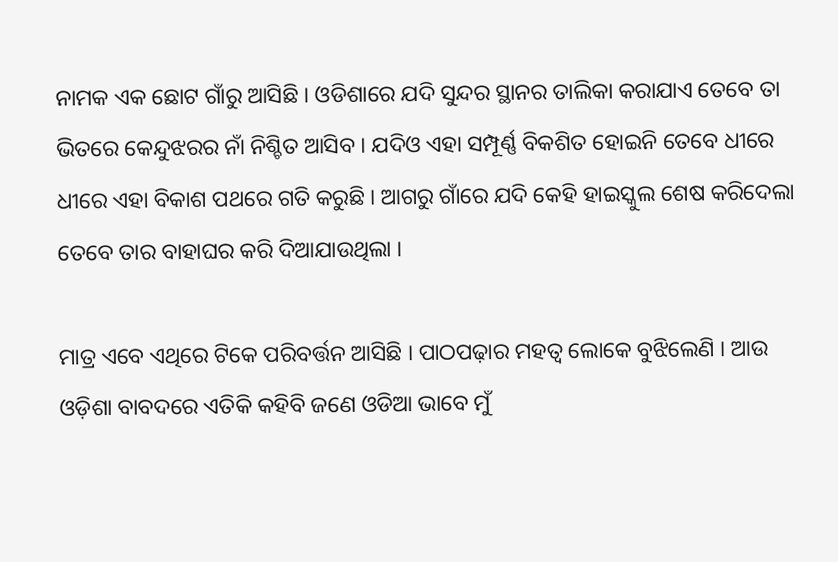ନାମକ ଏକ ଛୋଟ ଗାଁରୁ ଆସିଛି । ଓଡିଶାରେ ଯଦି ସୁନ୍ଦର ସ୍ଥାନର ତାଲିକା କରାଯାଏ ତେବେ ତା ଭିତରେ କେନ୍ଦୁଝରର ନାଁ ନିଶ୍ଚିତ ଆସିବ । ଯଦିଓ ଏହା ସମ୍ପୂର୍ଣ୍ଣ ବିକଶିତ ହୋଇନି ତେବେ ଧୀରେ ଧୀରେ ଏହା ବିକାଶ ପଥରେ ଗତି କରୁଛି । ଆଗରୁ ଗାଁରେ ଯଦି କେହି ହାଇସ୍କୁଲ ଶେଷ କରିଦେଲା ତେବେ ତାର ବାହାଘର କରି ଦିଆଯାଉଥିଲା ।

ମାତ୍ର ଏବେ ଏଥିରେ ଟିକେ ପରିବର୍ତ୍ତନ ଆସିଛି । ପାଠପଢ଼ାର ମହତ୍ୱ ଲୋକେ ବୁଝିଲେଣି । ଆଉ ଓଡ଼ିଶା ବାବଦରେ ଏତିକି କହିବି ଜଣେ ଓଡିଆ ଭାବେ ମୁଁ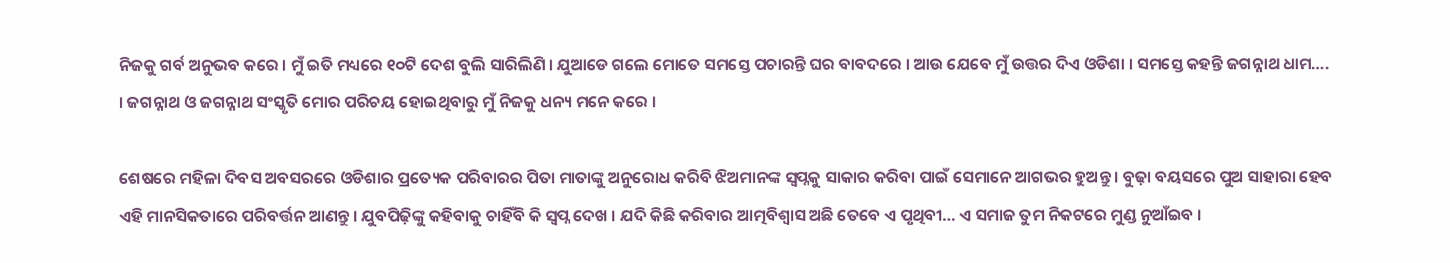ନିଜକୁ ଗର୍ବ ଅନୁଭବ କରେ । ମୁଁ ଇତି ମଧ୍ୟରେ ୧୦ଟି ଦେଶ ବୁଲି ସାରିଲିଣି । ଯୁଆଡେ ଗଲେ ମୋତେ ସମସ୍ତେ ପଚାରନ୍ତି ଘର ବାବଦରେ । ଆଉ ଯେବେ ମୁଁ ଉତ୍ତର ଦିଏ ଓଡିଶା । ସମସ୍ତେ କହନ୍ତି ଜଗନ୍ନାଥ ଧାମ…. । ଜଗନ୍ନାଥ ଓ ଜଗନ୍ନାଥ ସଂସ୍କୃତି ମୋର ପରିଚୟ ହୋଇଥିବାରୁ ମୁଁ ନିଜକୁ ଧନ୍ୟ ମନେ କରେ ।

ଶେଷରେ ମହିଳା ଦିବସ ଅବସରରେ ଓଡିଶାର ପ୍ରତ୍ୟେକ ପରିବାରର ପିତା ମାତାଙ୍କୁ ଅନୁରୋଧ କରିବି ଝିଅମାନଙ୍କ ସ୍ୱପ୍ନକୁ ସାକାର କରିବା ପାଇଁ ସେମାନେ ଆଗଭର ହୁଅନ୍ତୁ । ବୁଢ଼ା ବୟସରେ ପୁଅ ସାହାରା ହେବ ଏହି ମାନସିକତାରେ ପରିବର୍ତ୍ତନ ଆଣନ୍ତୁ । ଯୁବପିଢ଼ିଙ୍କୁ କହିବାକୁ ଚାହିଁବି କି ସ୍ୱପ୍ନ ଦେଖ । ଯଦି କିଛି କରିବାର ଆତ୍ମବିଶ୍ୱାସ ଅଛି ତେବେ ଏ ପୃଥିବୀ… ଏ ସମାଜ ତୁମ ନିକଟରେ ମୁଣ୍ଡ ନୁଆଁଇବ ।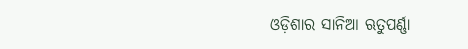ଓଡ଼ିଶାର ସାନିଆ ଋତୁପର୍ଣ୍ଣା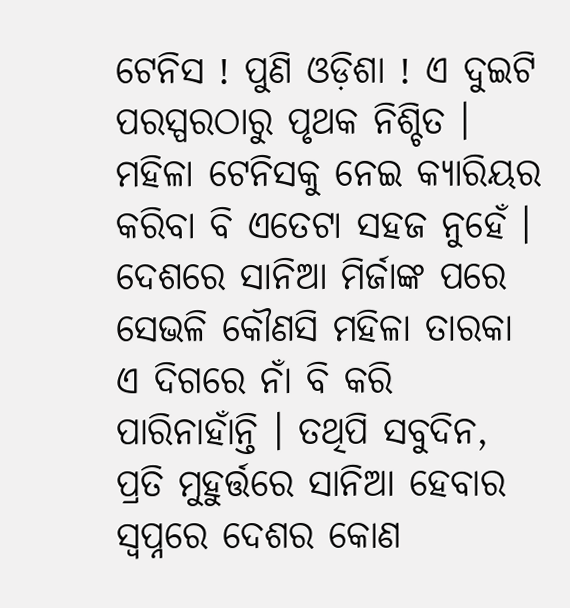ଟେନିସ ! ପୁଣି ଓଡ଼ିଶା ! ଏ ଦୁଇଟି ପରସ୍ପରଠାରୁ ପୃଥକ ନିଶ୍ଚିତ । ମହିଳା ଟେନିସକୁ ନେଇ କ୍ୟାରିୟର କରିବା ବି ଏତେଟା ସହଜ ନୁହେଁ । ଦେଶରେ ସାନିଆ ମିର୍ଜାଙ୍କ ପରେ ସେଭଳି କୌଣସି ମହିଳା ତାରକା ଏ ଦିଗରେ ନାଁ ବି କରି ପାରିନାହାଁନ୍ତି । ତଥିପି ସବୁଦିନ, ପ୍ରତି ମୁହୁର୍ତ୍ତରେ ସାନିଆ ହେବାର ସ୍ୱପ୍ନରେ ଦେଶର କୋଣ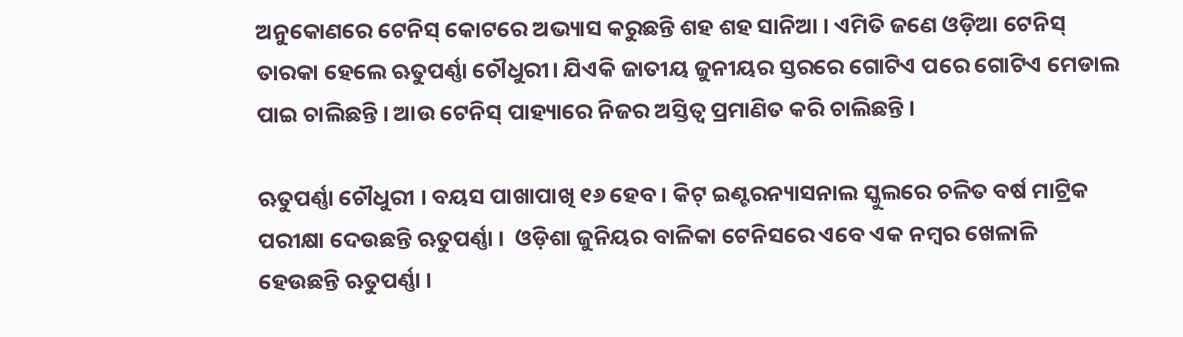ଅନୁକୋଣରେ ଟେନିସ୍ କୋଟରେ ଅଭ୍ୟାସ କରୁଛନ୍ତି ଶହ ଶହ ସାନିଆ । ଏମିତି ଜଣେ ଓଡ଼ିଆ ଟେନିସ୍ ତାରକା ହେଲେ ଋତୁପର୍ଣ୍ଣା ଚୌଧୁରୀ। ଯିଏକି ଜାତୀୟ ଜୁନୀୟର ସ୍ତରରେ ଗୋଟିଏ ପରେ ଗୋଟିଏ ମେଡାଲ ପାଇ ଚାଲିଛନ୍ତି । ଆଉ ଟେନିସ୍ ପାହ୍ୟାରେ ନିଜର ଅସ୍ତିତ୍ୱ ପ୍ରମାଣିତ କରି ଚାଲିଛନ୍ତି ।

ଋତୁପର୍ଣ୍ଣା ଚୌଧୁରୀ । ବୟସ ପାଖାପାଖି ୧୬ ହେବ । କିଟ୍ ଇଣ୍ଟରନ୍ୟାସନାଲ ସ୍କୁଲରେ ଚଳିତ ବର୍ଷ ମାଟ୍ରିକ ପରୀକ୍ଷା ଦେଉଛନ୍ତି ଋତୁପର୍ଣ୍ଣା ।  ଓଡ଼ିଶା ଜୁନିୟର ବାଳିକା ଟେନିସରେ ଏବେ ଏକ ନମ୍ବର ଖେଳାଳି ହେଉଛନ୍ତି ଋତୁପର୍ଣ୍ଣା ।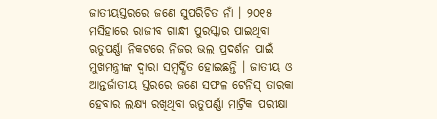ଜାତୀୟସ୍ତରରେ ଜଣେ ସୁପରିଚିତ ନାଁ । ୨୦୧୫ ମସିହାରେ ରାଜୀବ ଗାନ୍ଧୀ ପୁରସ୍କାର ପାଇଥିବା ଋତୁପର୍ଣ୍ଣା ନିକଟରେ ନିଜର ଭଲ ପ୍ରଦର୍ଶନ ପାଇଁ ମୁଖମନ୍ତ୍ରୀଙ୍କ ଦ୍ୱାରା ସମ୍ବର୍ଦ୍ଧିତ ହୋଇଛନ୍ତି । ଜାତୀୟ ଓ ଆନ୍ତର୍ଜାତୀୟ ସ୍ତରରେ ଜଣେ ସଫଳ ଟେନିସ୍ ତାରକା ହେବାର ଲକ୍ଷ୍ୟ ରଖିଥିବା ଋତୁପର୍ଣ୍ଣା ମାଟ୍ରିକ ପରୀକ୍ଷା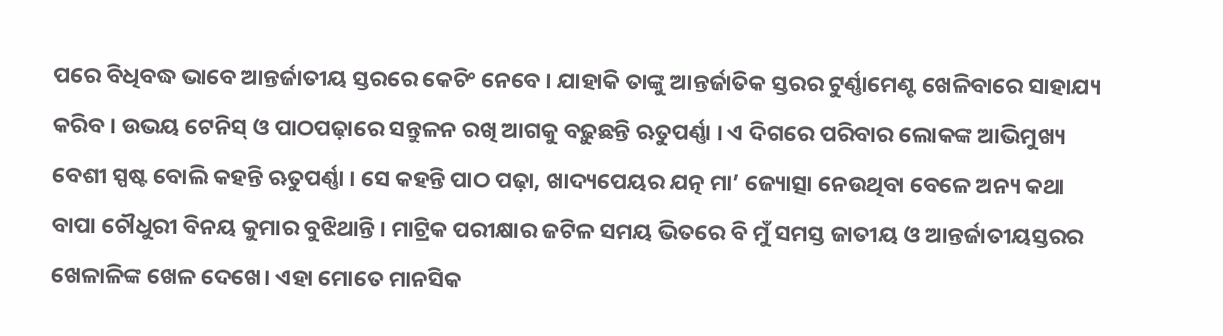ପରେ ବିଧିବଦ୍ଧ ଭାବେ ଆନ୍ତର୍ଜାତୀୟ ସ୍ତରରେ କେଚିଂ ନେବେ । ଯାହାକି ତାଙ୍କୁ ଆନ୍ତର୍ଜାତିକ ସ୍ତରର ଟୁର୍ଣ୍ଣାମେଣ୍ଟ ଖେଳିବାରେ ସାହାଯ୍ୟ କରିବ । ଉଭୟ ଟେନିସ୍ ଓ ପାଠପଢ଼ାରେ ସନ୍ତୁଳନ ରଖି ଆଗକୁ ବଢ଼ୁଛନ୍ତି ଋତୁପର୍ଣ୍ଣା । ଏ ଦିଗରେ ପରିବାର ଲୋକଙ୍କ ଆଭିମୁଖ୍ୟ ବେଶୀ ସ୍ପଷ୍ଟ ବୋଲି କହନ୍ତି ଋତୁପର୍ଣ୍ଣା । ସେ କହନ୍ତି ପାଠ ପଢ଼ା, ଖାଦ୍ୟପେୟର ଯତ୍ନ ମା’ ଜ୍ୟୋତ୍ସା ନେଉଥିବା ବେଳେ ଅନ୍ୟ କଥା ବାପା ଚୌଧୁରୀ ବିନୟ କୁମାର ବୁଝିଥାନ୍ତି । ମାଟ୍ରିକ ପରୀକ୍ଷାର ଜଟିଳ ସମୟ ଭିତରେ ବି ମୁଁ ସମସ୍ତ ଜାତୀୟ ଓ ଆନ୍ତର୍ଜାତୀୟସ୍ତରର ଖେଳାଳିଙ୍କ ଖେଳ ଦେଖେ। ଏହା ମୋତେ ମାନସିକ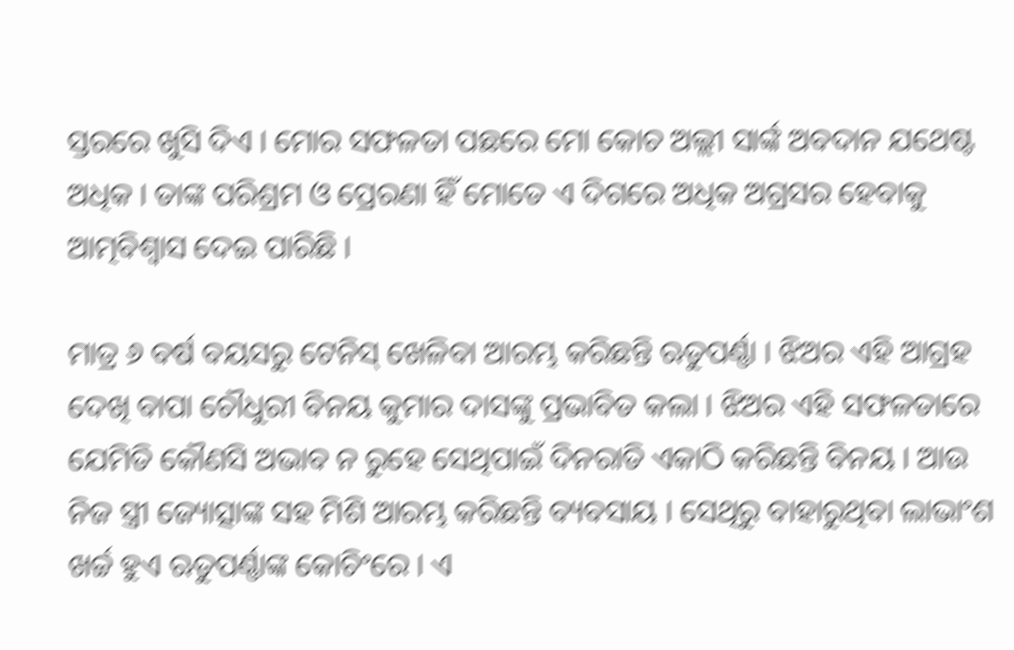ସ୍ତରରେ ଖୁସି ଦିଏ । ମୋର ସଫଳତା ପଛରେ ମୋ କୋଚ ଅଲ୍ଲୀ ସାର୍ଙ୍କ ଅବଦାନ ଯଥେଷ୍ଟ ଅଧିକ । ତାଙ୍କ ପରିଶ୍ରମ ଓ ପ୍ରେରଣା ହିଁ ମୋତେ ଏ ଦିଗରେ ଅଧିକ ଅଗ୍ରସର ହେବାକୁ ଆତ୍ମବିଶ୍ୱାସ ଦେଇ ପାରିଛି ।

ମାତ୍ର ୬ ବର୍ଷ ବୟସରୁ ଟେନିସ୍ ଖେଳିବା ଆରମ୍ଭ କରିଛନ୍ତି ଋତୁପର୍ଣ୍ଣା । ଝିଅର ଏହି ଆଗ୍ରହ ଦେଖି ବାପା ଚୌଧୁରୀ ବିନୟ କୁମାର ଦାସଙ୍କୁ ପ୍ରଭାବିତ କଲା । ଝିଅର ଏହି ସଫଳତାରେ ଯେମିତି କୌଣସି ଅଭାବ ନ ରୁହେ ସେଥିପାଇଁ ଦିନରାତି ଏକାଠି କରିଛନ୍ତି ବିନୟ । ଆଉ ନିଜ ସ୍ତ୍ରୀ ଜ୍ୟୋତ୍ସାଙ୍କ ସହ ମିଶି ଆରମ୍ଭ କରିଛନ୍ତି ବ୍ୟବସାୟ । ସେଥିରୁ ବାହାରୁଥିବା ଲାଭାଂଶ ଖର୍ଚ୍ଚ ହୁଏ ଋତୁପର୍ଣ୍ଣାଙ୍କ କୋଚିଂରେ । ଏ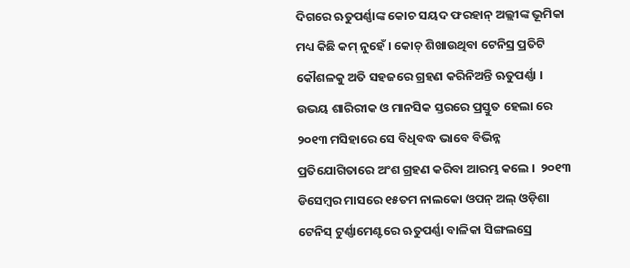ଦିଗରେ ଋତୁପର୍ଣ୍ଣାଙ୍କ କୋଚ ସୟଦ ଫରହାନ୍ ଅଲ୍ଲୀଙ୍କ ଭୂମିକା ମଧ୍ୟ କିଛି କମ୍ ନୁହେଁ । କୋଚ୍ ଶିଖାଉଥିବା ଟେନିସ୍ର ପ୍ରତିଟି କୌଶଳକୁ ଅତି ସହଜରେ ଗ୍ରହଣ କରିନିଅନ୍ତି ଋତୁପର୍ଣ୍ଣା । ଉଭୟ ଶାରିରୀକ ଓ ମାନସିକ ସ୍ତରରେ ପ୍ରସ୍ତୁତ ହେଲା ରେ ୨୦୧୩ ମସିହାରେ ସେ ବିଧିବଦ୍ଧ ଭାବେ ବିଭିନ୍ନ ପ୍ରତିଯୋଗିତାରେ ଅଂଶ ଗ୍ରହଣ କରିବା ଆରମ୍ଭ କଲେ ।  ୨୦୧୩ ଡିସେମ୍ବର ମାସରେ ୧୫ତମ ନାଲକୋ ଓପନ୍ ଅଲ୍ ଓଡ଼ିଶା ଟେନିସ୍ ଟୁର୍ଣ୍ଣାମେଣ୍ଟରେ ଋତୁପର୍ଣ୍ଣା ବାଳିକା ସିଙ୍ଗଲସ୍ରେ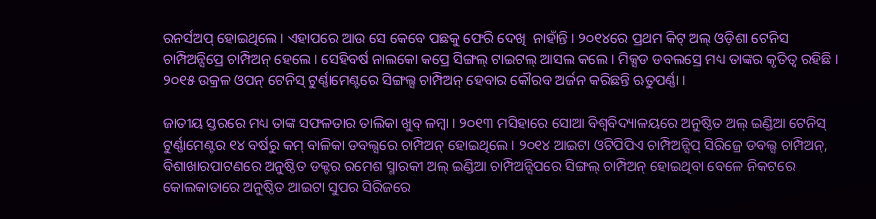ରନର୍ସଅପ୍ ହୋଇଥିଲେ । ଏହାପରେ ଆଉ ସେ କେବେ ପଛକୁ ଫେରି ଦେଖି  ନାହାଁନ୍ତି । ୨୦୧୪ରେ ପ୍ରଥମ କିଟ୍ ଅଲ୍ ଓଡ଼ିଶା ଟେନିସ ଚାମ୍ପିଅନ୍ସିପ୍ରେ ଚାମ୍ପିଅନ୍ ହେଲେ । ସେହିବର୍ଷ ନାଲକୋ କପ୍ରେ ସିଙ୍ଗଲ୍ ଟାଇଟଲ୍ ଆସଲ କଲେ । ମିକ୍ସଡ ଡବଲସ୍ରେ ମଧ୍ୟ ତାଙ୍କର କୃତିତ୍ୱ ରହିଛି । ୨୦୧୫ ଉକ୍ରଳ ଓପନ୍ ଟେନିସ୍ ଟୁର୍ଣ୍ଣାମେଣ୍ଟରେ ସିଙ୍ଗଲ୍ସ ଚାମ୍ପିଅନ୍ ହେବାର କୌରବ ଅର୍ଜନ କରିଛନ୍ତି ଋତୁପର୍ଣ୍ଣା ।

ଜାତୀୟ ସ୍ତରରେ ମଧ୍ୟ ତାଙ୍କ ସଫଳତାର ତାଲିକା ଖୁବ୍ ଳମ୍ବା । ୨୦୧୩ ମସିହାରେ ସୋଆ ବିଶ୍ୱବିଦ୍ୟାଳୟରେ ଅନୁଷ୍ଠିତ ଅଲ୍ ଇଣ୍ଡିଆ ଟେନିସ୍ ଟୁର୍ଣ୍ଣାମେଣ୍ଟର ୧୪ ବର୍ଷରୁ କମ୍ ବାଳିକା ଡବଲ୍ସରେ ଚାମ୍ପିଅନ୍ ହୋଇଥିଲେ । ୨୦୧୪ ଆଇଟା ଓଟିପିପିଏ ଚାମ୍ପିଅନ୍ସିପ୍ ସିରିଜ୍ରେ ଡବଲ୍ସ ଚାମ୍ପିଅନ୍, ବିଶାଖାରପାଟଣରେ ଅନୁଷ୍ଠିତ ଡକ୍ଟର ରମେଶ ସ୍ମାରକୀ ଅଲ୍ ଇଣ୍ଡିଆ ଚାମ୍ପିଅନ୍ସିପରେ ସିଙ୍ଗଲ୍ ଚାମ୍ପିଅନ୍ ହୋଇଥିବା ବେଳେ ନିକଟରେ କୋଲକାତାରେ ଅନୁଷ୍ଠିତ ଆଇଟା ସୁପର ସିରିଜରେ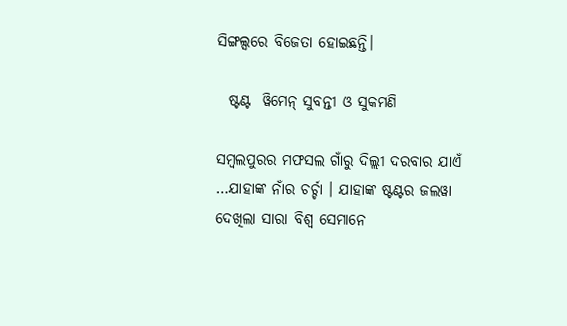ସିଙ୍ଗଲ୍ସରେ ବିଜେତା ହୋଇଛନ୍ତି।

  ଷ୍ଟଣ୍ଟ  ୱିମେନ୍ ସୁବନ୍ତୀ ଓ ସୁକମଣି

ସମ୍ବଲପୁରର ମଫସଲ ଗାଁରୁ ଦିଲ୍ଲୀ ଦରବାର ଯାଏଁ …ଯାହାଙ୍କ ନାଁର ଚର୍ଚ୍ଚା । ଯାହାଙ୍କ ଷ୍ଟଣ୍ଟର ଜଲୱା ଦେଖିଲା ସାରା ବିଶ୍ୱ ସେମାନେ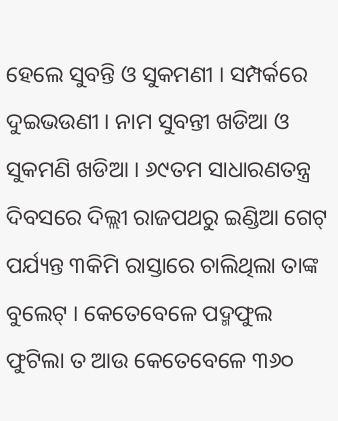ହେଲେ ସୁବନ୍ତି ଓ ସୁକମଣୀ । ସମ୍ପର୍କରେ ଦୁଇଭଉଣୀ । ନାମ ସୁବନ୍ତୀ ଖଡିଆ ଓ ସୁକମଣି ଖଡିଆ । ୬୯ତମ ସାଧାରଣତନ୍ତ୍ର ଦିବସରେ ଦିଲ୍ଲୀ ରାଜପଥରୁ ଇଣ୍ଡିଆ ଗେଟ୍ ପର୍ଯ୍ୟନ୍ତ ୩କିମି ରାସ୍ତାରେ ଚାଲିଥିଲା ତାଙ୍କ ବୁଲେଟ୍ । କେତେବେଳେ ପଦ୍ମଫୁଲ ଫୁଟିଲା ତ ଆଉ କେତେବେଳେ ୩୬୦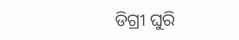ଡିଗ୍ରୀ ଘୁରି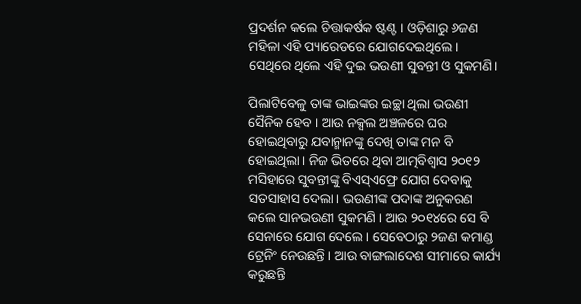ପ୍ରଦର୍ଶନ କଲେ ଚିତ୍ତାକର୍ଷକ ଷ୍ଟଣ୍ଟ । ଓଡ଼ିଶାରୁ ୬ଜଣ ମହିଳା ଏହି ପ୍ୟାରେଡରେ ଯୋଗଦେଇଥିଲେ । ସେଥିରେ ଥିଲେ ଏହି ଦୁଇ ଭଉଣୀ ସୁବନ୍ତୀ ଓ ସୁକମଣି।

ପିଲାଟିବେଳୁ ତାଙ୍କ ଭାଇଙ୍କର ଇଚ୍ଛା ଥିଲା ଭଉଣୀ ସୈନିକ ହେବ । ଆଉ ନକ୍ସଲ ଅଞ୍ଚଳରେ ଘର ହୋଇଥିବାରୁ ଯବାନ୍ମାନଙ୍କୁ ଦେଖି ତାଙ୍କ ମନ ବି ହୋଇଥିଲା। ନିଜ ଭିତରେ ଥିବା ଆତ୍ମବିଶ୍ୱାସ ୨୦୧୨ ମସିହାରେ ସୁବନ୍ତୀଙ୍କୁ ବିଏସ୍ଏଫ୍ରେ ଯୋଗ ଦେବାକୁ ସତସାହାସ ଦେଲା। ଭଉଣୀଙ୍କ ପଦାଙ୍କ ଅନୁକରଣ କଲେ ସାନଭଉଣୀ ସୁକମଣି । ଆଉ ୨୦୧୪ରେ ସେ ବି ସେନାରେ ଯୋଗ ଦେଲେ । ସେବେଠାରୁ ୨ଜଣ କମାଣ୍ଡ ଟ୍ରେନିଂ ନେଉଛନ୍ତି । ଆଉ ବାଙ୍ଗଲାଦେଶ ସୀମାରେ କାର୍ଯ୍ୟ କରୁଛନ୍ତି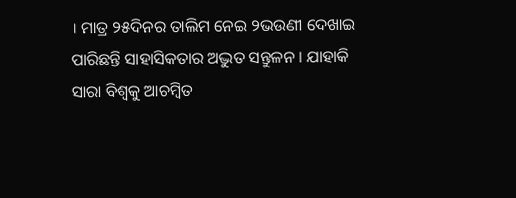। ମାତ୍ର ୨୫ଦିନର ତାଲିମ ନେଇ ୨ଭଉଣୀ ଦେଖାଇ ପାରିଛନ୍ତି ସାହାସିକତାର ଅଦ୍ଭୁତ ସନ୍ତୁଳନ । ଯାହାକି ସାରା ବିଶ୍ୱକୁ ଆଚମ୍ବିତ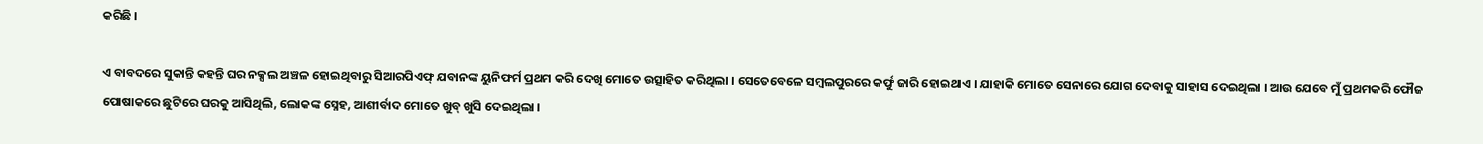କରିଛି ।

ଏ ବାବଦରେ ସୁକାନ୍ତି କହନ୍ତି ଘର ନକ୍ସଲ ଅଞ୍ଚଳ ହୋଇଥିବାରୁ ସିଆରପିଏଫ୍ ଯବାନଙ୍କ ୟୁନିଫର୍ମ ପ୍ରଥମ କରି ଦେଖି ମୋତେ ଉତ୍ସାହିତ କରିଥିଲା । ସେତେବେଳେ ସମ୍ବଲପୁରରେ କର୍ଫୁ ଜାରି ହୋଇଥାଏ । ଯାହାକି ମୋତେ ସେନାରେ ଯୋଗ ଦେବାକୁ ସାହାସ ଦେଇଥିଲା । ଆଉ ଯେବେ ମୁଁ ପ୍ରଥମକରି ଫୌଜ ପୋଷାକରେ ଛୁଟିରେ ଘରକୁ ଆସିଥିଲି, ଲୋକଙ୍କ ସ୍ନେହ, ଆଶୀର୍ବାଦ ମୋତେ ଖୁବ୍ ଖୁସି ଦେଇଥିଲା ।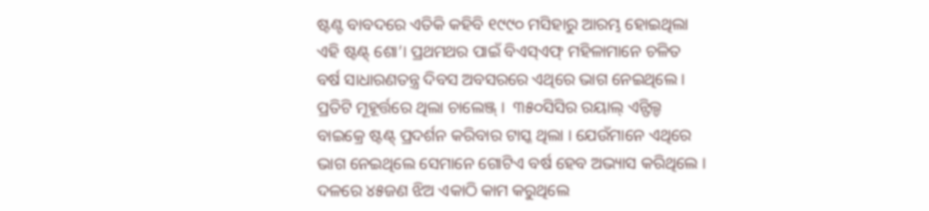ଷ୍ଟଣ୍ଟ ବାବଦରେ ଏତିକି କହିବି ୧୯୯୦ ମସିହାରୁ ଆରମ୍ଭ ହୋଇଥିଲା ଏହି ଷ୍ଟଣ୍ଟ୍ ଶୋ’। ପ୍ରଥମଥର ପାଇଁ ବିଏସ୍ଏଫ୍ ମହିଳାମାନେ ଚଳିତ ବର୍ଷ ସାଧାରଣତନ୍ତ୍ର ଦିବସ ଅବସରରେ ଏଥିରେ ଭାଗ ନେଇଥିଲେ । ପ୍ରତିଟି ମୂହୂର୍ତ୍ତରେ ଥିଲା ଚାଲେଞ୍ଜ୍ ।  ୩୫୦ସିସିର ରୟାଲ୍ ଏନ୍ଫିଲ୍ଡ ବାଇକ୍ରେ ଷ୍ଟଣ୍ଟ୍ ପ୍ରଦର୍ଶନ କରିବାର ଟାସ୍କ ଥିଲା । ଯେଉଁମାନେ ଏଥିରେ ଭାଗ ନେଇଥିଲେ ସେମାନେ ଗୋଟିଏ ବର୍ଷ ହେବ ଅଭ୍ୟାସ କରିଥିଲେ । ଦଳରେ ୪୫ଜଣ ଝିଅ ଏକାଠି କାମ କରୁଥିଲେ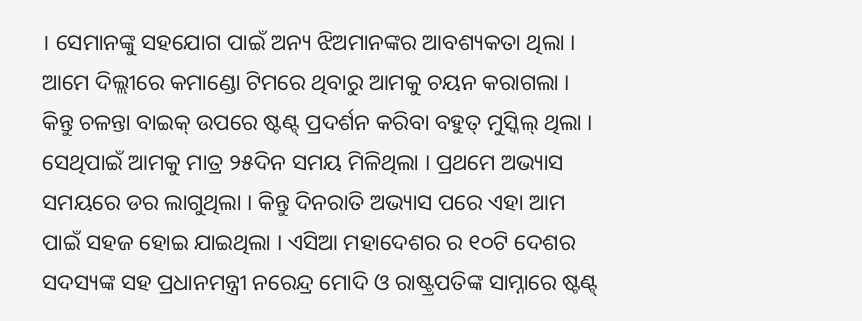। ସେମାନଙ୍କୁ ସହଯୋଗ ପାଇଁ ଅନ୍ୟ ଝିଅମାନଙ୍କର ଆବଶ୍ୟକତା ଥିଲା । ଆମେ ଦିଲ୍ଲୀରେ କମାଣ୍ଡୋ ଟିମରେ ଥିବାରୁ ଆମକୁ ଚୟନ କରାଗଲା । କିନ୍ତୁ ଚଳନ୍ତା ବାଇକ୍ ଉପରେ ଷ୍ଟଣ୍ଟ୍ ପ୍ରଦର୍ଶନ କରିବା ବହୁତ୍ ମୁସ୍କିଲ୍ ଥିଲା । ସେଥିପାଇଁ ଆମକୁ ମାତ୍ର ୨୫ଦିନ ସମୟ ମିଳିଥିଲା । ପ୍ରଥମେ ଅଭ୍ୟାସ ସମୟରେ ଡର ଲାଗୁଥିଲା । କିନ୍ତୁ ଦିନରାତି ଅଭ୍ୟାସ ପରେ ଏହା ଆମ ପାଇଁ ସହଜ ହୋଇ ଯାଇଥିଲା । ଏସିଆ ମହାଦେଶର ର ୧୦ଟି ଦେଶର ସଦସ୍ୟଙ୍କ ସହ ପ୍ରଧାନମନ୍ତ୍ରୀ ନରେନ୍ଦ୍ର ମୋଦି ଓ ରାଷ୍ଟ୍ରପତିଙ୍କ ସାମ୍ନାରେ ଷ୍ଟଣ୍ଟ୍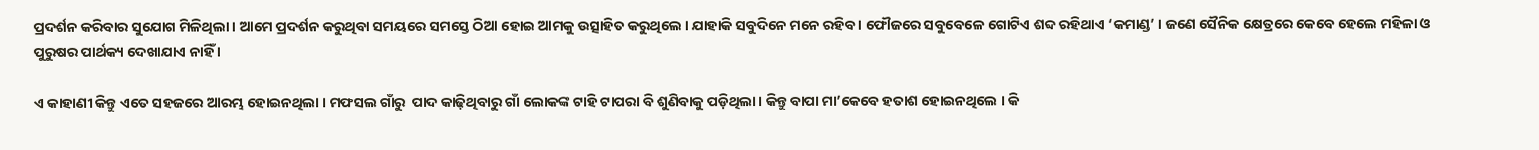ପ୍ରଦର୍ଶନ କରିବାର ସୁଯୋଗ ମିଳିଥିଲା । ଆମେ ପ୍ରଦର୍ଶନ କରୁଥିବା ସମୟରେ ସମସ୍ତେ ଠିଆ ହୋଇ ଆମକୁ ଉତ୍ସାହିତ କରୁଥିଲେ । ଯାହାକି ସବୁଦିନେ ମନେ ରହିବ । ଫୌଜରେ ସବୁବେଳେ ଗୋଟିଏ ଶବ୍ଦ ରହିଥାଏ ‘କମାଣ୍ଡ’ । ଜଣେ ସୈନିକ କ୍ଷେତ୍ରରେ କେବେ ହେଲେ ମହିଳା ଓ ପୁରୁଷର ପାର୍ଥକ୍ୟ ଦେଖାଯାଏ ନାହିଁ ।

ଏ କାହାଣୀ କିନ୍ତୁ ଏତେ ସହଜରେ ଆରମ୍ଭ ହୋଇନଥିଲା । ମଫସଲ ଗାଁରୁ  ପାଦ କାଢ଼ିଥିବାରୁ ଗାଁ ଲୋକଙ୍କ ଟାହି ଟାପରା ବି ଶୁଣିବାକୁ ପଡ଼ିଥିଲା। କିନ୍ତୁ ବାପା ମା’କେବେ ହତାଶ ହୋଇନଥିଲେ । କି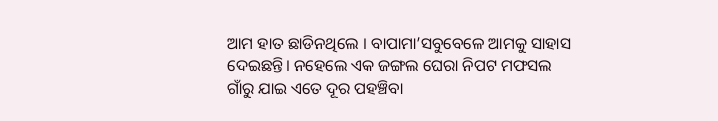ଆମ ହାତ ଛାଡିନଥିଲେ । ବାପାମା’ସବୁବେଳେ ଆମକୁ ସାହାସ ଦେଇଛନ୍ତି। ନହେଲେ ଏକ ଜଙ୍ଗଲ ଘେରା ନିପଟ ମଫସଲ ଗାଁରୁ ଯାଇ ଏତେ ଦୂର ପହଞ୍ଚିବା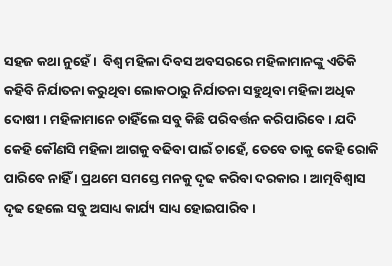ସହଜ କଥା ନୁହେଁ ।  ବିଶ୍ୱ ମହିଳା ଦିବସ ଅବସରରେ ମହିଳାମାନଙ୍କୁ ଏତିକି କହିବି ନିର୍ଯାତନା କରୁଥିବା ଲୋକଠାରୁ ନିର୍ଯାତନା ସହୁଥିବା ମହିଳା ଅଧିକ ଦୋଷୀ । ମହିଳାମାନେ ଚାହିଁଲେ ସବୁ କିଛି ପରିବର୍ତ୍ତନ କରିପାରିବେ । ଯଦି କେହି କୌଣସି ମହିଳା ଆଗକୁ ବଢିବା ପାଇଁ ଚାହେଁ, ତେବେ ତାକୁ କେହି ରୋକି ପାରିବେ ନାହିଁ । ପ୍ରଥମେ ସମସ୍ତେ ମନକୁ ଦୃଢ କରିବା ଦରକାର । ଆତ୍ମବିଶ୍ୱାସ ଦୃଢ ହେଲେ ସବୁ ଅସାଧ୍ୟ କାର୍ଯ୍ୟ ସାଧ୍ୟ ହୋଇପାରିବ ।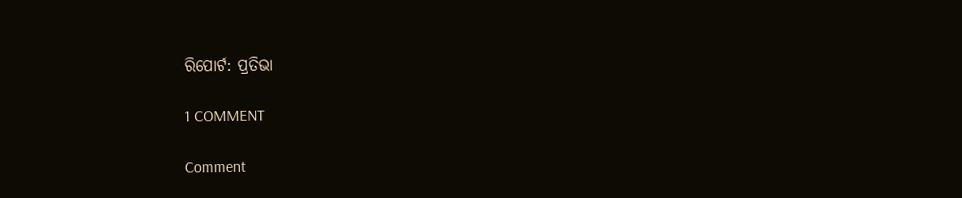ରିପୋର୍ଟ: ପ୍ରତିଭା

1 COMMENT

Comment